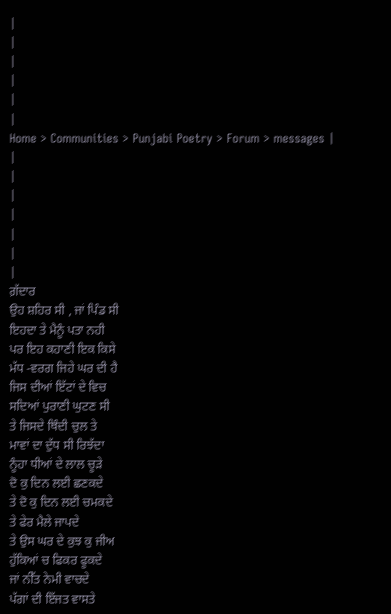|
|
|
|
|
|
Home > Communities > Punjabi Poetry > Forum > messages |
|
|
|
|
|
|
|
ਗ਼ੱਦਾਰ
ਉਹ ਸ਼ਹਿਰ ਸੀ , ਜਾਂ ਪਿੰਡ ਸੀ
ਇਹਦਾ ਤੇ ਮੈਨੂੰ ਪਤਾ ਨਹੀ
ਪਰ ਇਹ ਕਹਾਣੀ ਇਕ ਕਿਸੇ
ਮੱਧ -ਵਰਗ ਜਿਹੇ ਘਰ ਦੀ ਹੈ
ਜਿਸ ਦੀਆਂ ਇੱਟਾਂ ਦੇ ਵਿਚ
ਸਦਿਆਂ ਪੁਰਾਣੀ ਘੁਟਣ ਸੀ
ਤੇ ਜਿਸਦੇ ਥਿੰਦੀ ਚੁਲ ਤੇ
ਮਾਵਾਂ ਦਾ ਦੁੱਧ ਸੀ ਰਿਝੱਦਾ
ਨੂੰਹਾ ਧੀਆਂ ਦੇ ਲਾਲ ਚੂੜੇ
ਦੋ ਕੁ ਦਿਨ ਲਈ ਛਣਕਦੇ
ਤੇ ਦੋ ਕੁ ਦਿਨ ਲਈ ਚਮਕਦੇ
ਤੇ ਫੇਰ ਮੈਲੇ ਜਾਪਦੇ
ਤੇ ਉਸ ਘਰ ਦੇ ਕੁਝ ਕੁ ਜੀਅ
ਹੁੱਕਿਆਂ ਚ ਫਿਕਰ ਫੂਕਦੇ
ਜਾਂ ਨੀੱਤ ਨੇਮੀ ਵਾਚਦੇ
ਪੱਗਾਂ ਦੀ ਇੱਜਤ ਵਾਸਤੇ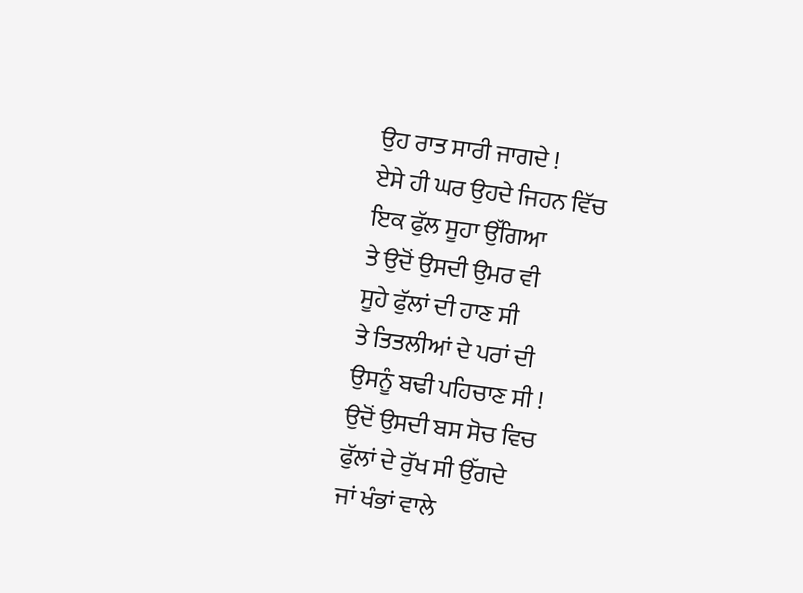ਉਹ ਰਾਤ ਸਾਰੀ ਜਾਗਦੇ !
ਏਸੇ ਹੀ ਘਰ ਉਹਦੇ ਜਿਹਨ ਵਿੱਚ
ਇਕ ਫੁੱਲ ਸੂਹਾ ਉੱਗਿਆ
ਤੇ ਉਦੋਂ ਉਸਦੀ ਉਮਰ ਵੀ
ਸੂਹੇ ਫੁੱਲਾਂ ਦੀ ਹਾਣ ਸੀ
ਤੇ ਤਿਤਲੀਆਂ ਦੇ ਪਰਾਂ ਦੀ
ਉਸਨੂੰ ਬਢੀ ਪਹਿਚਾਣ ਸੀ !
ਉਦੋਂ ਉਸਦੀ ਬਸ ਸੋਚ ਵਿਚ
ਫੁੱਲਾਂ ਦੇ ਰੁੱਖ ਸੀ ਉੱਗਦੇ
ਜਾਂ ਖੰਭਾਂ ਵਾਲੇ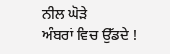ਨੀਲ ਘੋੜੇ
ਅੰਬਰਾਂ ਵਿਚ ਉੱਡਦੇ !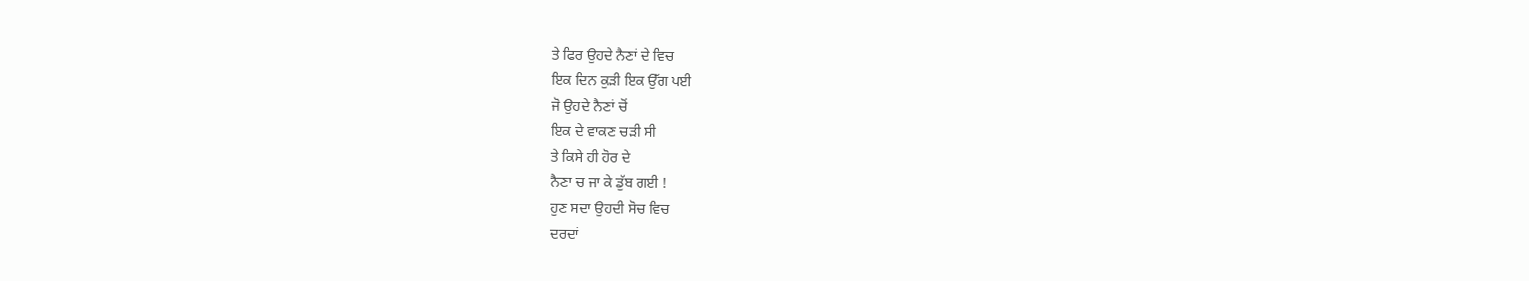ਤੇ ਫਿਰ ਉਹਦੇ ਨੈਣਾਂ ਦੇ ਵਿਚ
ਇਕ ਦਿਨ ਕੁੜੀ ਇਕ ਉੱਗ ਪਈ
ਜੋ ਉਹਦੇ ਨੈਣਾਂ ਚੋਂ
ਇਕ ਦੇ ਵਾਕਣ ਚੜੀ ਸੀ
ਤੇ ਕਿਸੇ ਹੀ ਹੋਰ ਦੇ
ਨੈਣਾ ਚ ਜਾ ਕੇ ਡੁੱਬ ਗਈ !
ਹੁਣ ਸਦਾ ਉਹਦੀ ਸੋਚ ਵਿਚ
ਦਰਦਾਂ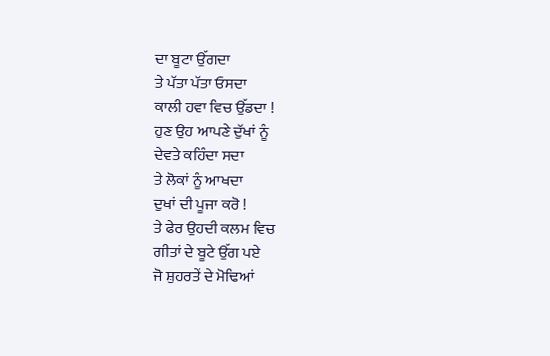ਦਾ ਬੂਟਾ ਉੱਗਦਾ
ਤੇ ਪੱਤਾ ਪੱਤਾ ਓਸਦਾ
ਕਾਲੀ ਹਵਾ ਵਿਚ ਉੱਡਦਾ !
ਹੁਣ ਉਹ ਆਪਣੇ ਦੁੱਖਾਂ ਨੂੰ
ਦੇਵਤੇ ਕਹਿੰਦਾ ਸਦਾ
ਤੇ ਲੋਕਾਂ ਨੂੰ ਆਖਦਾ
ਦੁਖਾਂ ਦੀ ਪੂਜਾ ਕਰੋ !
ਤੇ ਫੇਰ ਉਹਦੀ ਕਲਮ ਵਿਚ
ਗੀਤਾਂ ਦੇ ਬੂਟੇ ਉੱਗ ਪਏ
ਜੋ ਸ਼ੁਹਰਤੇਂ ਦੇ ਮੋਢਿਆਂ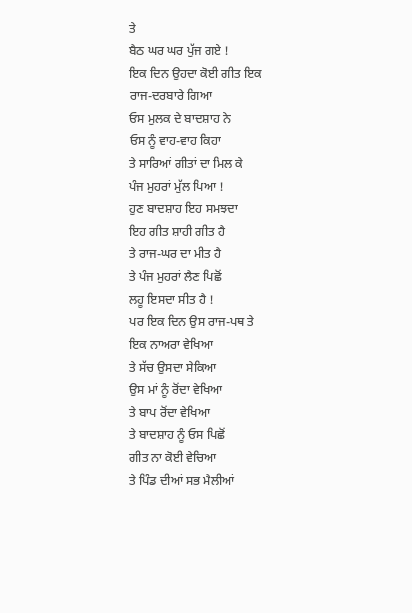ਤੇ
ਬੈਠ ਘਰ ਘਰ ਪੁੱਜ ਗਏ !
ਇਕ ਦਿਨ ਉਹਦਾ ਕੋਈ ਗੀਤ ਇਕ
ਰਾਜ-ਦਰਬਾਰੇ ਗਿਆ
ਓਸ ਮੁਲਕ ਦੇ ਬਾਦਸ਼ਾਹ ਨੇ
ਓਸ ਨੂੰ ਵਾਹ-ਵਾਹ ਕਿਹਾ
ਤੇ ਸਾਰਿਆਂ ਗੀਤਾਂ ਦਾ ਮਿਲ ਕੇ
ਪੰਜ ਮੁਹਰਾਂ ਮੁੱਲ ਪਿਆ !
ਹੁਣ ਬਾਦਸ਼ਾਹ ਇਹ ਸਮਝਦਾ
ਇਹ ਗੀਤ ਸ਼ਾਹੀ ਗੀਤ ਹੈ
ਤੇ ਰਾਜ-ਘਰ ਦਾ ਮੀਤ ਹੈ
ਤੇ ਪੰਜ ਮੁਹਰਾਂ ਲੈਣ ਪਿਛੋਂ
ਲਹੂ ਇਸਦਾ ਸੀਤ ਹੈ !
ਪਰ ਇਕ ਦਿਨ ਉਸ ਰਾਜ-ਪਥ ਤੇ
ਇਕ ਨਾਅਰਾ ਵੇਖਿਆ
ਤੇ ਸੱਚ ਉਸਦਾ ਸੇਕਿਆ
ਉਸ ਮਾਂ ਨੂੰ ਰੋਂਦਾ ਵੇਖਿਆ
ਤੇ ਬਾਪ ਰੋਂਦਾ ਵੇਖਿਆ
ਤੇ ਬਾਦਸ਼ਾਹ ਨੂੰ ਓਸ ਪਿਛੋਂ
ਗੀਤ ਨਾ ਕੋਈ ਵੇਚਿਆ
ਤੇ ਪਿੰਡ ਦੀਆਂ ਸਭ ਮੈਲੀਆਂ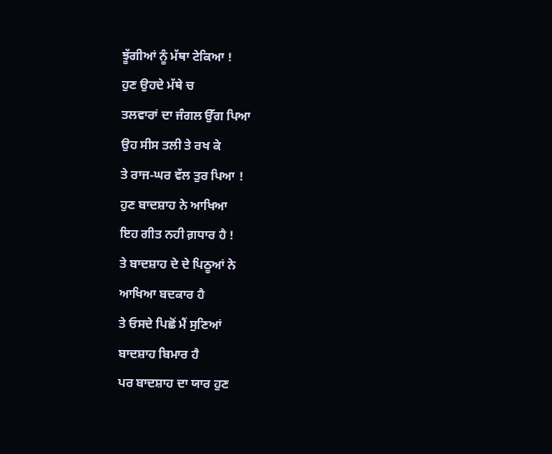ਝੂੱਗੀਆਂ ਨੂੰ ਮੱਥਾ ਟੇਕਿਆ !
ਹੁਣ ਉਹਦੇ ਮੱਥੇ ਚ
ਤਲਵਾਰਾਂ ਦਾ ਜੰਗਲ ਉੱਗ ਪਿਆ
ਉਹ ਸੀਸ ਤਲੀ ਤੇ ਰਖ ਕੇ
ਤੇ ਰਾਜ-ਘਰ ਵੱਲ ਤੁਰ ਪਿਆ !
ਹੁਣ ਬਾਦਸ਼ਾਹ ਨੇ ਆਖਿਆ
ਇਹ ਗੀਤ ਨਹੀ ਗ਼ਧਾਰ ਹੈ !
ਤੇ ਬਾਦਸ਼ਾਹ ਦੇ ਦੇ ਪਿਠੂਆਂ ਨੇ
ਆਖਿਆ ਬਦਕਾਰ ਹੈ
ਤੇ ਓਸਦੇ ਪਿਛੋਂ ਮੈਂ ਸੁਣਿਆਂ
ਬਾਦਸ਼ਾਹ ਬਿਮਾਰ ਹੈ
ਪਰ ਬਾਦਸ਼ਾਹ ਦਾ ਯਾਰ ਹੁਣ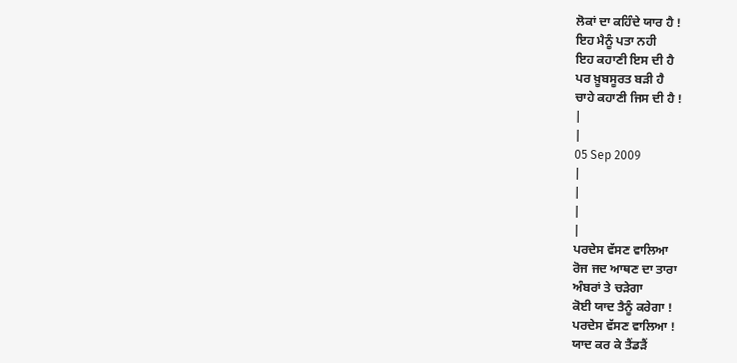ਲੋਕਾਂ ਦਾ ਕਹਿੰਦੇ ਯਾਰ ਹੈ !
ਇਹ ਮੈਨੂੰ ਪਤਾ ਨਹੀ
ਇਹ ਕਹਾਣੀ ਇਸ ਦੀ ਹੈ
ਪਰ ਖ਼ੂਬਸੂਰਤ ਬੜੀ ਹੈ
ਚਾਹੇ ਕਹਾਣੀ ਜਿਸ ਦੀ ਹੈ !
|
|
05 Sep 2009
|
|
|
|
ਪਰਦੇਸ ਵੱਸਣ ਵਾਲਿਆ
ਰੋਜ ਜਦ ਆਥਣ ਦਾ ਤਾਰਾ
ਅੰਬਰਾਂ ਤੇ ਚੜੇਗਾ
ਕੋਈ ਯਾਦ ਤੈਨੂੰ ਕਰੇਗਾ !
ਪਰਦੇਸ ਵੱਸਣ ਵਾਲਿਆ !
ਯਾਦ ਕਰ ਕੇ ਤੈਂਡੜੈਂ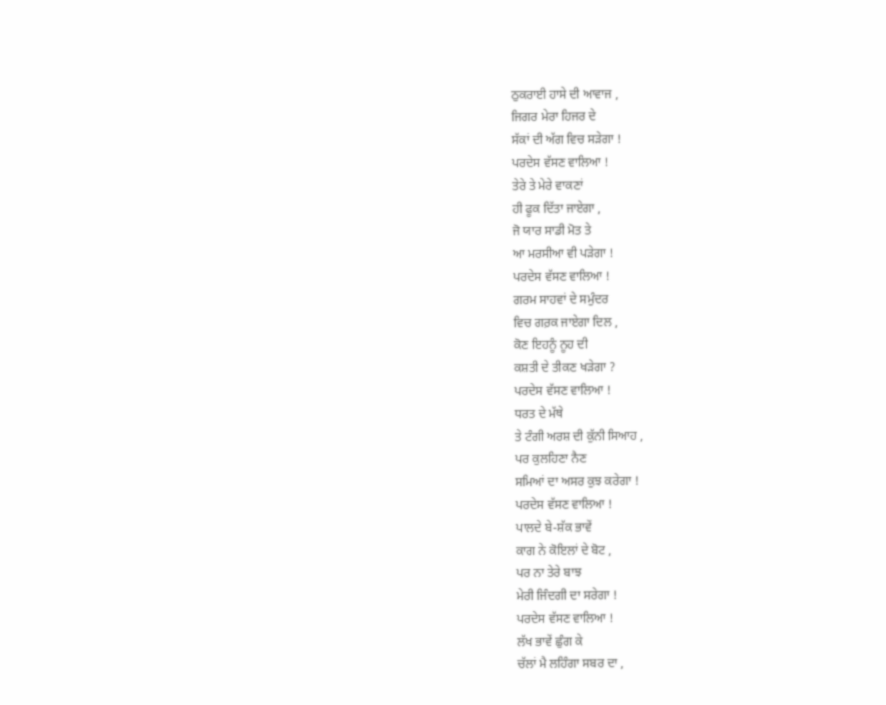ਠੁਕਰਾਈ ਹਾਸੇ ਦੀ ਆਵਾਜ ,
ਜਿਗਰ ਮੇਰਾ ਹਿਜਰ ਦੇ
ਸੱਕਾਂ ਦੀ ਅੱਗ ਵਿਚ ਸੜੇਗਾ !
ਪਰਦੇਸ ਵੱਸਣ ਵਾਲਿਆ !
ਤੇਰੇ ਤੇ ਮੇਰੇ ਵਾਕਣਾਂ
ਹੀ ਫੂਕ ਦਿੱਤਾ ਜਾਏਗਾ ,
ਜੋ ਯਾਰ ਸਾਡੀ ਮੋਤ ਤੇ
ਆ ਮਰਸੀਆ ਵੀ ਪੜੇਗਾ !
ਪਰਦੇਸ ਵੱਸਣ ਵਾਲਿਆ !
ਗਰਮ ਸਾਹਵਾਂ ਦੇ ਸਮੁੰਦਰ
ਵਿਚ ਗਰ਼ਕ ਜਾਏਗਾ ਦਿਲ ,
ਕੋਣ ਇਹਨੂੰ ਨੂਹ ਦੀ
ਕਸ਼ਤੀ ਦੇ ਤੀਕਣ ਖੜੇਗਾ ?
ਪਰਦੇਸ ਵੱਸਣ ਵਾਲਿਆ !
ਧਰਤ ਦੇ ਮੱਥੇ
ਤੇ ਟੰਗੀ ਅਰਸ਼ ਦੀ ਕੁੱਨੀ ਸਿਆਹ ,
ਪਰ ਕੁਲਹਿਣਾ ਨੈਣ
ਸਮਿਆਂ ਦਾ ਅਸਰ ਕੁਝ ਕਰੇਗਾ !
ਪਰਦੇਸ ਵੱਸਣ ਵਾਲਿਆ !
ਪਾਲਦੇ ਬੇ-ਸ਼ੱਕ ਭਾਵੇਂ
ਕਾਗ ਨੇ ਕੋਇਲਾਂ ਦੇ ਬੋਟ ,
ਪਰ ਨਾ ਤੇਰੇ ਬਾਝ
ਮੇਰੀ ਜਿੰਦਗੀ ਦਾ ਸਰੇਗਾ !
ਪਰਦੇਸ ਵੱਸਣ ਵਾਲਿਆ !
ਲੱਖ ਭਾਵੇਂ ਛੁੰਗ ਕੇ
ਚੱਲਾਂ ਮੈ ਲਹਿੰਗਾ ਸਬਰ ਦਾ ,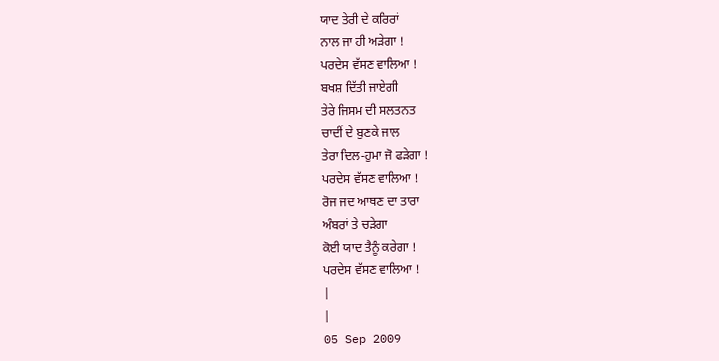ਯਾਦ ਤੇਰੀ ਦੇ ਕਰਿਰਾਂ
ਨਾਲ ਜਾ ਹੀ ਅੜੇਗਾ !
ਪਰਦੇਸ ਵੱਸਣ ਵਾਲਿਆ !
ਬਖਸ਼ ਦਿੱਤੀ ਜਾਏਗੀ
ਤੇਰੇ ਜਿਸਮ ਦੀ ਸਲਤਨਤ
ਚਾਦੀਂ ਦੇ ਬੁਣਕੇ ਜਾਲ
ਤੇਰਾ ਦਿਲ-ਹੁਮਾ ਜੋ ਫੜੇਗਾ !
ਪਰਦੇਸ ਵੱਸਣ ਵਾਲਿਆ !
ਰੋਜ ਜਦ ਆਥਣ ਦਾ ਤਾਰਾ
ਅੰਬਰਾਂ ਤੇ ਚੜੇਗਾ
ਕੋਈ ਯਾਦ ਤੈਨੂੰ ਕਰੇਗਾ !
ਪਰਦੇਸ ਵੱਸਣ ਵਾਲਿਆ !
|
|
05 Sep 2009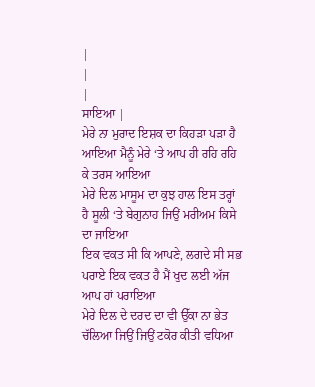|
|
|
ਸਾਇਆ |
ਮੇਰੇ ਨਾ ਮੁਰਾਦ ਇਸ਼ਕ ਦਾ ਕਿਹੜਾ ਪੜਾ ਹੈ ਆਇਆ ਮੈਨੂੰ ਮੇਰੇ ‘ਤੇ ਆਪ ਹੀ ਰਹਿ ਰਹਿ ਕੇ ਤਰਸ ਆਇਆ
ਮੇਰੇ ਦਿਲ ਮਾਸੂਮ ਦਾ ਕੁਝ ਹਾਲ ਇਸ ਤਰ੍ਹਾਂ ਹੈ ਸੂਲੀ ‘ਤੇ ਬੇਗੁਨਾਹ ਜਿਉਂ ਮਰੀਅਮ ਕਿਸੇ ਦਾ ਜਾਇਆ
ਇਕ ਵਕਤ ਸੀ ਕਿ ਆਪਣੇ, ਲਗਦੇ ਸੀ ਸਭ ਪਰਾਏ ਇਕ ਵਕਤ ਹੈ ਮੈਂ ਖੁਦ ਲਈ ਅੱਜ ਆਪ ਹਾਂ ਪਰਾਇਆ
ਮੇਰੇ ਦਿਲ ਦੇ ਦਰਦ ਦਾ ਵੀ ਉੱਕਾ ਨਾ ਭੇਤ ਚੱਲਿਆ ਜਿਉਂ ਜਿਉਂ ਟਕੋਰ ਕੀਤੀ ਵਧਿਆ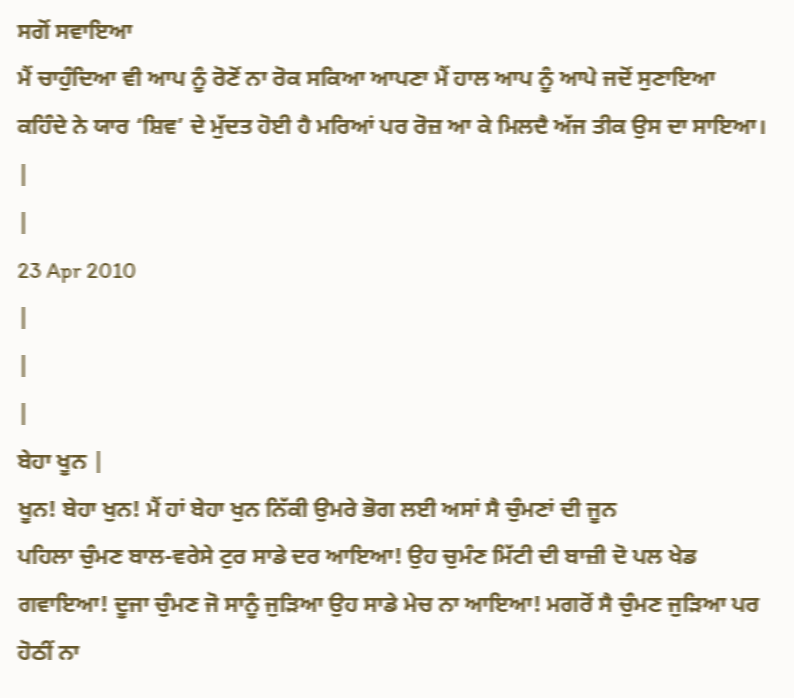ਸਗੋਂ ਸਵਾਇਆ
ਮੈਂ ਚਾਹੁੰਦਿਆ ਵੀ ਆਪ ਨੂੰ ਰੋਣੋਂ ਨਾ ਰੋਕ ਸਕਿਆ ਆਪਣਾ ਮੈਂ ਹਾਲ ਆਪ ਨੂੰ ਆਪੇ ਜਦੋਂ ਸੁਣਾਇਆ
ਕਹਿੰਦੇ ਨੇ ਯਾਰ ‘ਸ਼ਿਵ’ ਦੇ ਮੁੱਦਤ ਹੋਈ ਹੈ ਮਰਿਆਂ ਪਰ ਰੋਜ਼ ਆ ਕੇ ਮਿਲਦੈ ਅੱਜ ਤੀਕ ਉਸ ਦਾ ਸਾਇਆ।
|
|
23 Apr 2010
|
|
|
ਬੇਹਾ ਖੂਨ |
ਖੂਨ! ਬੇਹਾ ਖੁਨ! ਮੈਂ ਹਾਂ ਬੇਹਾ ਖੁਨ ਨਿੱਕੀ ਉਮਰੇ ਭੋਗ ਲਈ ਅਸਾਂ ਸੈ ਚੁੰਮਣਾਂ ਦੀ ਜੂਨ
ਪਹਿਲਾ ਚੁੰਮਣ ਬਾਲ-ਵਰੇਸੇ ਟੁਰ ਸਾਡੇ ਦਰ ਆਇਆ! ਉਹ ਚੁਮੰਣ ਮਿੱਟੀ ਦੀ ਬਾਜ਼ੀ ਦੋ ਪਲ ਖੇਡ ਗਵਾਇਆ! ਦੂਜਾ ਚੁੰਮਣ ਜੋ ਸਾਨੂੰ ਜੁੜਿਆ ਉਹ ਸਾਡੇ ਮੇਚ ਨਾ ਆਇਆ! ਮਗਰੋਂ ਸੈ ਚੁੰਮਣ ਜੁੜਿਆ ਪਰ ਹੋਠੀਂ ਨਾ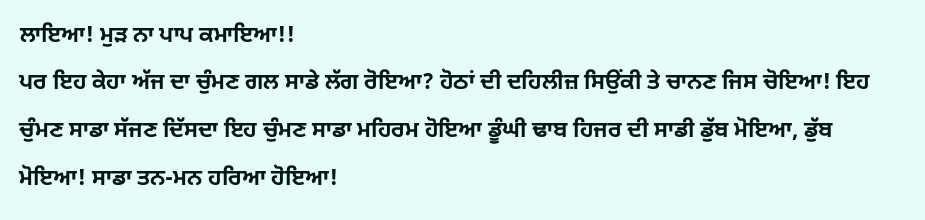ਲਾਇਆ! ਮੁੜ ਨਾ ਪਾਪ ਕਮਾਇਆ!!
ਪਰ ਇਹ ਕੇਹਾ ਅੱਜ ਦਾ ਚੁੰਮਣ ਗਲ ਸਾਡੇ ਲੱਗ ਰੋਇਆ? ਹੋਠਾਂ ਦੀ ਦਹਿਲੀਜ਼ ਸਿਉਂਕੀ ਤੇ ਚਾਨਣ ਜਿਸ ਚੋਇਆ! ਇਹ ਚੁੰਮਣ ਸਾਡਾ ਸੱਜਣ ਦਿੱਸਦਾ ਇਹ ਚੁੰਮਣ ਸਾਡਾ ਮਹਿਰਮ ਹੋਇਆ ਡੂੰਘੀ ਢਾਬ ਹਿਜਰ ਦੀ ਸਾਡੀ ਡੁੱਬ ਮੋਇਆ, ਡੁੱਬ ਮੋਇਆ! ਸਾਡਾ ਤਨ-ਮਨ ਹਰਿਆ ਹੋਇਆ!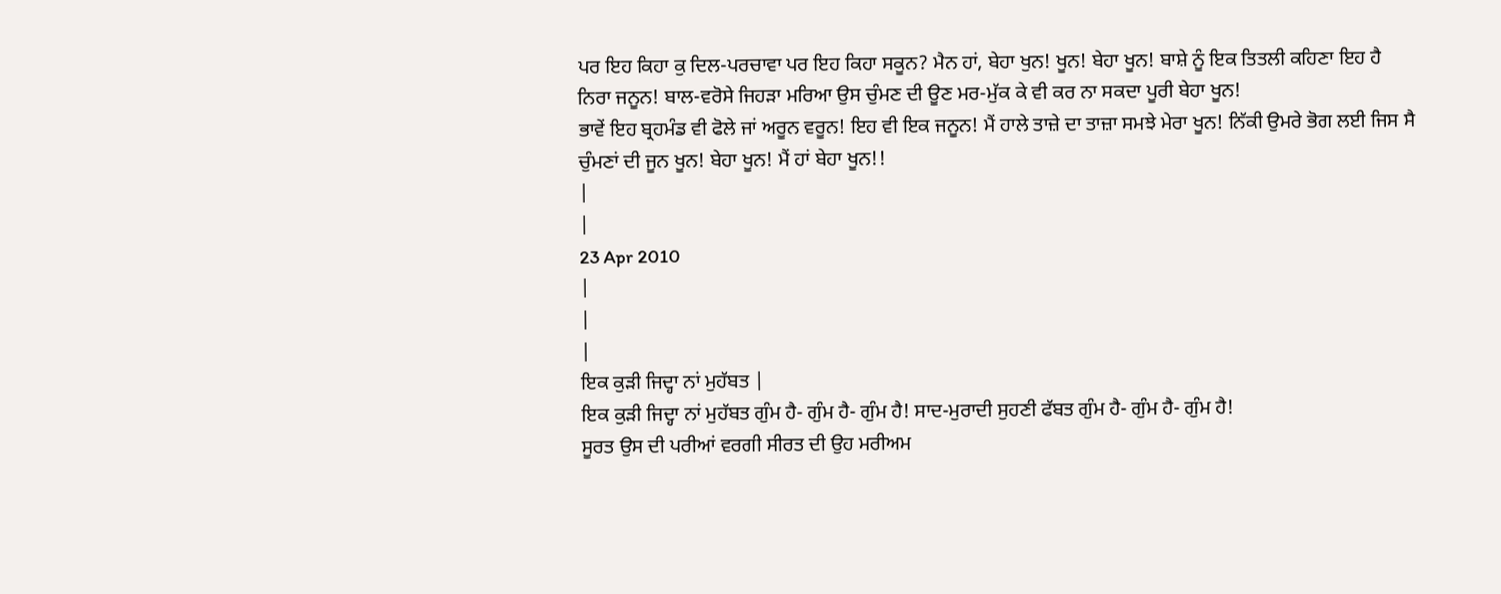ਪਰ ਇਹ ਕਿਹਾ ਕੁ ਦਿਲ-ਪਰਚਾਵਾ ਪਰ ਇਹ ਕਿਹਾ ਸਕੂਨ? ਮੈਨ ਹਾਂ, ਬੇਹਾ ਖੁਨ! ਖੂਨ! ਬੇਹਾ ਖੂਨ! ਬਾਸ਼ੇ ਨੂੰ ਇਕ ਤਿਤਲੀ ਕਹਿਣਾ ਇਹ ਹੈ ਨਿਰਾ ਜਨੂਨ! ਬਾਲ-ਵਰੋਸੇ ਜਿਹੜਾ ਮਰਿਆ ਉਸ ਚੁੰਮਣ ਦੀ ਊਣ ਮਰ-ਮੁੱਕ ਕੇ ਵੀ ਕਰ ਨਾ ਸਕਦਾ ਪੂਰੀ ਬੇਹਾ ਖੂਨ!
ਭਾਵੇਂ ਇਹ ਬ੍ਰਹਮੰਡ ਵੀ ਫੋਲੇ ਜਾਂ ਅਰੂਨ ਵਰੂਨ! ਇਹ ਵੀ ਇਕ ਜਨੂਨ! ਮੈਂ ਹਾਲੇ ਤਾਜ਼ੇ ਦਾ ਤਾਜ਼ਾ ਸਮਝੇ ਮੇਰਾ ਖੂਨ! ਨਿੱਕੀ ਉਮਰੇ ਭੋਗ ਲਈ ਜਿਸ ਸੈ ਚੁੰਮਣਾਂ ਦੀ ਜੂਨ ਖੂਨ! ਬੇਹਾ ਖੂਨ! ਮੈਂ ਹਾਂ ਬੇਹਾ ਖੂਨ!!
|
|
23 Apr 2010
|
|
|
ਇਕ ਕੁੜੀ ਜਿਦ੍ਹਾ ਨਾਂ ਮੁਹੱਬਤ |
ਇਕ ਕੁੜੀ ਜਿਦ੍ਹਾ ਨਾਂ ਮੁਹੱਬਤ ਗੁੰਮ ਹੈ- ਗੁੰਮ ਹੈ- ਗੁੰਮ ਹੈ! ਸਾਦ-ਮੁਰਾਦੀ ਸੁਹਣੀ ਫੱਬਤ ਗੁੰਮ ਹੈ- ਗੁੰਮ ਹੈ- ਗੁੰਮ ਹੈ!
ਸੂਰਤ ਉਸ ਦੀ ਪਰੀਆਂ ਵਰਗੀ ਸੀਰਤ ਦੀ ਉਹ ਮਰੀਅਮ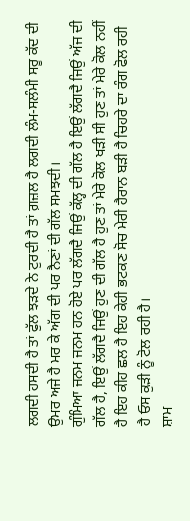ਲਗਦੀ ਹਸਦੀ ਹੈ ਤਾਂ ਫੁੱਲ ਝੜਦੇ ਨੇ ਟੁਰਦੀ ਹੈ ਤਾਂ ਗ਼ਜ਼ਲ ਹੈ ਲਗਦੀ ਲੰਮ-ਸਲੰਮੀ ਸਰੂ ਕੱਦ ਦੀ ਉਮਰ ਅਜੇ ਹੈ ਮਰ ਕੇ ਅੱਗ ਦੀ ਪਰ ਨੈਣਾਂ ਦੀ ਗੱਲ ਸਮਝਦੀ।
ਗੁੰਮਿਆ ਜਨਮ ਜਨਮ ਹਨ ਹੋਏ ਪਰ ਲੱਗਦੈ ਜਿਉਂ ਕੱਲ੍ਹ ਦੀ ਗੱਲ ਹੈ ਇਉਂ ਲੱਗਦੈ ਜਿਉਂ ਅੱਜ ਦੀ ਗੱਲ ਹੈ, ਇਉਂ ਲੱਗਦੈ ਜਿਉਂ ਹੁਣ ਦੀ ਗੱਲ ਹੈ ਹੁਣ ਤਾਂ ਮੇਰੇ ਕੋਲ ਖੜੀ ਸੀ ਹੁਣ ਤਾਂ ਮੇਰੇ ਕੋਲ ਨਹੀਂ ਹੈ ਇਹ ਕੀਹ ਛਲ ਹੈ ਇਹ ਕੇਹੀ ਭਟਕਣ ਸੋਚ ਮੇਰੀ ਹੈਰਾਨ ਬੜੀ ਹੈ ਚਿਹਰੇ ਦਾ ਰੰਗ ਫੋਲ ਰਹੀ ਹੈ ਓਸ ਕੁੜੀ ਨੂੰ ਟੋਲ ਰਹੀ ਹੈ।
ਸ਼ਾਮ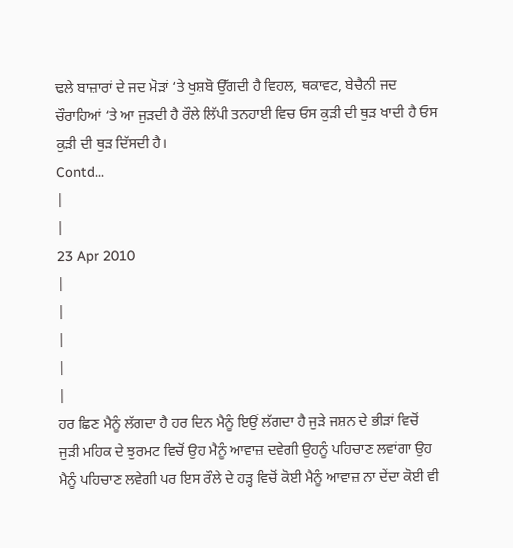ਢਲੇ ਬਾਜ਼ਾਰਾਂ ਦੇ ਜਦ ਮੋੜਾਂ ‘ਤੇ ਖੁਸ਼ਬੋ ਉੱਗਦੀ ਹੈ ਵਿਹਲ, ਥਕਾਵਟ, ਬੇਚੈਨੀ ਜਦ ਚੌਰਾਹਿਆਂ ‘ਤੇ ਆ ਜੁੜਦੀ ਹੈ ਰੌਲੇ ਲਿੱਪੀ ਤਨਹਾਈ ਵਿਚ ਓਸ ਕੁੜੀ ਦੀ ਥੁੜ ਖਾਦੀ ਹੈ ਓਸ ਕੁੜੀ ਦੀ ਥੁੜ ਦਿੱਸਦੀ ਹੈ।
Contd...
|
|
23 Apr 2010
|
|
|
|
|
ਹਰ ਛਿਣ ਮੈਨੂੰ ਲੱਗਦਾ ਹੈ ਹਰ ਦਿਨ ਮੈਨੂੰ ਇਉਂ ਲੱਗਦਾ ਹੈ ਜੁੜੇ ਜਸ਼ਨ ਦੇ ਭੀੜਾਂ ਵਿਚੋਂ ਜੁੜੀ ਮਹਿਕ ਦੇ ਝੁਰਮਟ ਵਿਚੋਂ ਉਹ ਮੈਨੂੰ ਆਵਾਜ਼ ਦਵੇਗੀ ਉਹਨੂੰ ਪਹਿਚਾਣ ਲਵਾਂਗਾ ਉਹ ਮੈਨੂੰ ਪਹਿਚਾਣ ਲਵੇਗੀ ਪਰ ਇਸ ਰੌਲੇ ਦੇ ਹੜ੍ਹ ਵਿਚੋਂ ਕੋਈ ਮੈਨੂੰ ਆਵਾਜ਼ ਨਾ ਦੇਂਦਾ ਕੋਈ ਵੀ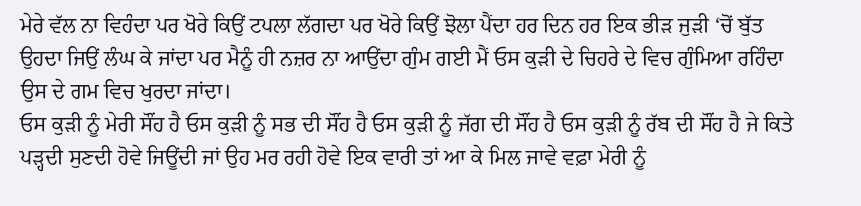ਮੇਰੇ ਵੱਲ ਨਾ ਵਿਹੰਦਾ ਪਰ ਖੋਰੇ ਕਿਉਂ ਟਪਲਾ ਲੱਗਦਾ ਪਰ ਖੋਰੇ ਕਿਉਂ ਝੋਲਾ ਪੈਂਦਾ ਹਰ ਦਿਨ ਹਰ ਇਕ ਭੀੜ ਜੁੜੀ ‘ਚੋਂ ਬੁੱਤ ਉਹਦਾ ਜਿਉਂ ਲੰਘ ਕੇ ਜਾਂਦਾ ਪਰ ਮੈਨੂੰ ਹੀ ਨਜ਼ਰ ਨਾ ਆਉਂਦਾ ਗੁੰਮ ਗਈ ਮੈਂ ਓਸ ਕੁੜੀ ਦੇ ਚਿਹਰੇ ਦੇ ਵਿਚ ਗੁੰਮਿਆ ਰਹਿੰਦਾ ਉਸ ਦੇ ਗਮ ਵਿਚ ਖੁਰਦਾ ਜਾਂਦਾ।
ਓਸ ਕੁੜੀ ਨੂੰ ਮੇਰੀ ਸੌਂਹ ਹੈ ਓਸ ਕੁੜੀ ਨੂੰ ਸਭ ਦੀ ਸੌਂਹ ਹੈ ਓਸ ਕੁੜੀ ਨੂੰ ਜੱਗ ਦੀ ਸੌਂਹ ਹੈ ਓਸ ਕੁੜੀ ਨੂੰ ਰੱਬ ਦੀ ਸੌਂਹ ਹੈ ਜੇ ਕਿਤੇ ਪੜ੍ਹਦੀ ਸੁਣਦੀ ਹੋਵੇ ਜਿਊਂਦੀ ਜਾਂ ਉਹ ਮਰ ਰਹੀ ਹੋਵੇ ਇਕ ਵਾਰੀ ਤਾਂ ਆ ਕੇ ਮਿਲ ਜਾਵੇ ਵਫ਼ਾ ਮੇਰੀ ਨੂੰ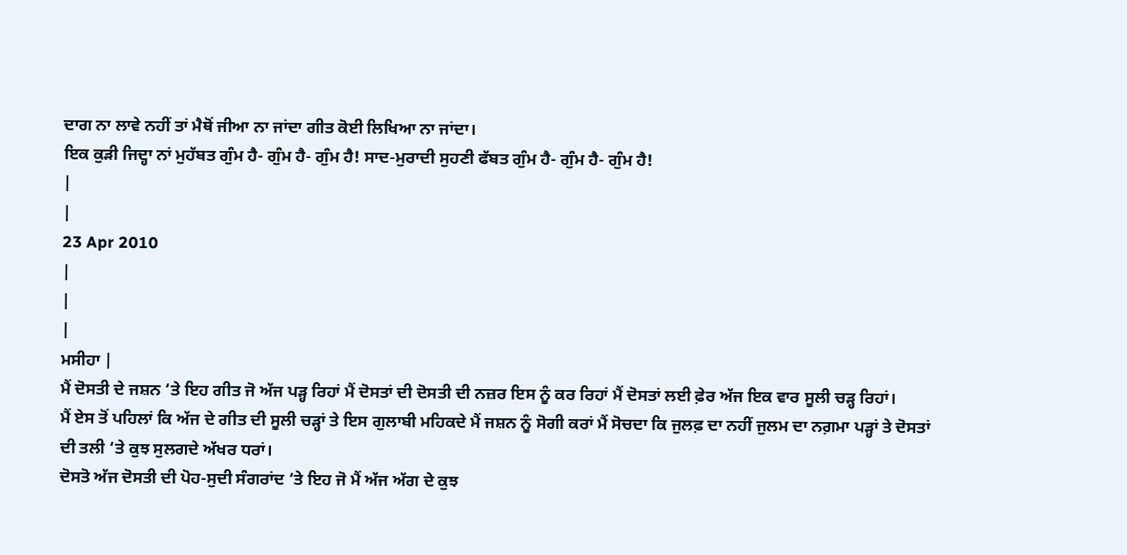ਦਾਗ ਨਾ ਲਾਵੇ ਨਹੀਂ ਤਾਂ ਮੈਥੋਂ ਜੀਆ ਨਾ ਜਾਂਦਾ ਗੀਤ ਕੋਈ ਲਿਖਿਆ ਨਾ ਜਾਂਦਾ।
ਇਕ ਕੁੜੀ ਜਿਦ੍ਹਾ ਨਾਂ ਮੁਹੱਬਤ ਗੁੰਮ ਹੈ- ਗੁੰਮ ਹੈ- ਗੁੰਮ ਹੈ! ਸਾਦ-ਮੁਰਾਦੀ ਸੁਹਣੀ ਫੱਬਤ ਗੁੰਮ ਹੈ- ਗੁੰਮ ਹੈ- ਗੁੰਮ ਹੈ!
|
|
23 Apr 2010
|
|
|
ਮਸੀਹਾ |
ਮੈਂ ਦੋਸਤੀ ਦੇ ਜਸ਼ਨ ‘ਤੇ ਇਹ ਗੀਤ ਜੋ ਅੱਜ ਪੜ੍ਹ ਰਿਹਾਂ ਮੈਂ ਦੋਸਤਾਂ ਦੀ ਦੋਸਤੀ ਦੀ ਨਜ਼ਰ ਇਸ ਨੂੰ ਕਰ ਰਿਹਾਂ ਮੈਂ ਦੋਸਤਾਂ ਲਈ ਫ਼ੇਰ ਅੱਜ ਇਕ ਵਾਰ ਸੂਲੀ ਚੜ੍ਹ ਰਿਹਾਂ।
ਮੈਂ ਏਸ ਤੋਂ ਪਹਿਲਾਂ ਕਿ ਅੱਜ ਦੇ ਗੀਤ ਦੀ ਸੂਲੀ ਚੜ੍ਹਾਂ ਤੇ ਇਸ ਗੁਲਾਬੀ ਮਹਿਕਦੇ ਮੈਂ ਜਸ਼ਨ ਨੂੰ ਸੋਗੀ ਕਰਾਂ ਮੈਂ ਸੋਚਦਾ ਕਿ ਜੁਲਫ਼ ਦਾ ਨਹੀਂ ਜੁਲਮ ਦਾ ਨਗ਼ਮਾ ਪੜ੍ਹਾਂ ਤੇ ਦੋਸਤਾਂ ਦੀ ਤਲੀ ‘ਤੇ ਕੁਝ ਸੁਲਗਦੇ ਅੱਖਰ ਧਰਾਂ।
ਦੋਸਤੋ ਅੱਜ ਦੋਸਤੀ ਦੀ ਪੋਹ-ਸੁਦੀ ਸੰਗਰਾਂਦ ‘ਤੇ ਇਹ ਜੋ ਮੈਂ ਅੱਜ ਅੱਗ ਦੇ ਕੁਝ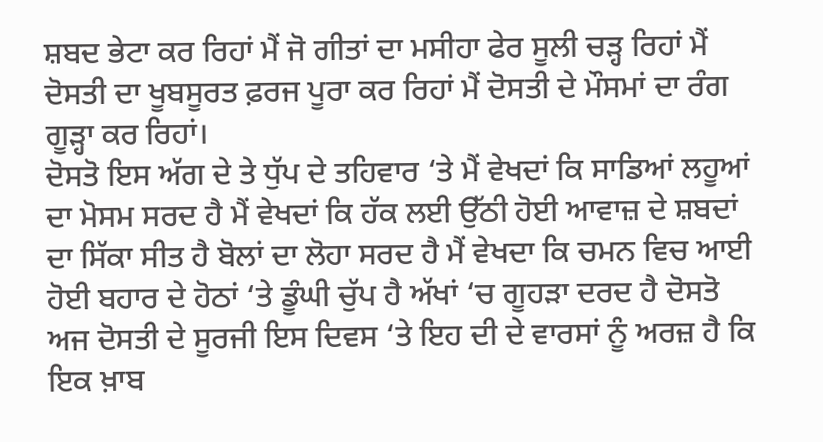ਸ਼ਬਦ ਭੇਟਾ ਕਰ ਰਿਹਾਂ ਮੈਂ ਜੋ ਗੀਤਾਂ ਦਾ ਮਸੀਹਾ ਫੇਰ ਸੂਲੀ ਚੜ੍ਹ ਰਿਹਾਂ ਮੈਂ ਦੋਸਤੀ ਦਾ ਖੂਬਸੂਰਤ ਫ਼ਰਜ ਪੂਰਾ ਕਰ ਰਿਹਾਂ ਮੈਂ ਦੋਸਤੀ ਦੇ ਮੌਸਮਾਂ ਦਾ ਰੰਗ ਗੂੜ੍ਹਾ ਕਰ ਰਿਹਾਂ।
ਦੋਸਤੋ ਇਸ ਅੱਗ ਦੇ ਤੇ ਧੁੱਪ ਦੇ ਤਹਿਵਾਰ ‘ਤੇ ਮੈਂ ਵੇਖਦਾਂ ਕਿ ਸਾਡਿਆਂ ਲਹੂਆਂ ਦਾ ਮੋਸਮ ਸਰਦ ਹੈ ਮੈਂ ਵੇਖਦਾਂ ਕਿ ਹੱਕ ਲਈ ਉੱਠੀ ਹੋਈ ਆਵਾਜ਼ ਦੇ ਸ਼ਬਦਾਂ ਦਾ ਸਿੱਕਾ ਸੀਤ ਹੈ ਬੋਲਾਂ ਦਾ ਲੋਹਾ ਸਰਦ ਹੈ ਮੈਂ ਵੇਖਦਾ ਕਿ ਚਮਨ ਵਿਚ ਆਈ ਹੋਈ ਬਹਾਰ ਦੇ ਹੋਠਾਂ ‘ਤੇ ਡੂੰਘੀ ਚੁੱਪ ਹੈ ਅੱਖਾਂ ‘ਚ ਗੂਹੜਾ ਦਰਦ ਹੈ ਦੋਸਤੋ ਅਜ ਦੋਸਤੀ ਦੇ ਸੂਰਜੀ ਇਸ ਦਿਵਸ ‘ਤੇ ਇਹ ਦੀ ਦੇ ਵਾਰਸਾਂ ਨੂੰ ਅਰਜ਼ ਹੈ ਕਿ ਇਕ ਖ਼ਾਬ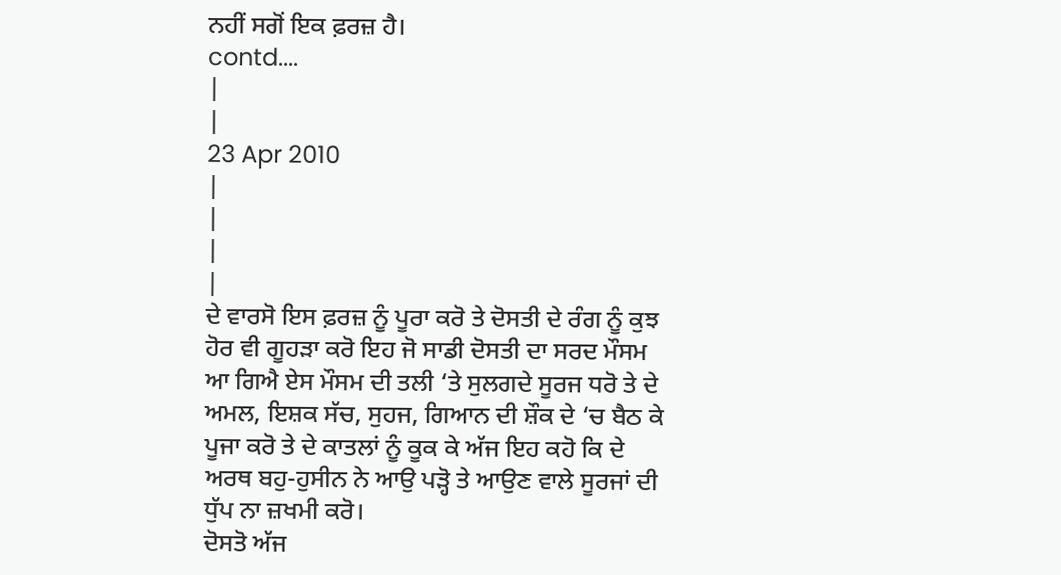ਨਹੀਂ ਸਗੋਂ ਇਕ ਫ਼ਰਜ਼ ਹੈ।
contd....
|
|
23 Apr 2010
|
|
|
|
ਦੇ ਵਾਰਸੋ ਇਸ ਫ਼ਰਜ਼ ਨੂੰ ਪੂਰਾ ਕਰੋ ਤੇ ਦੋਸਤੀ ਦੇ ਰੰਗ ਨੂੰ ਕੁਝ ਹੋਰ ਵੀ ਗੂਹੜਾ ਕਰੋ ਇਹ ਜੋ ਸਾਡੀ ਦੋਸਤੀ ਦਾ ਸਰਦ ਮੌਸਮ ਆ ਗਿਐ ਏਸ ਮੌਸਮ ਦੀ ਤਲੀ ‘ਤੇ ਸੁਲਗਦੇ ਸੂਰਜ ਧਰੋ ਤੇ ਦੇ ਅਮਲ, ਇਸ਼ਕ ਸੱਚ, ਸੁਹਜ, ਗਿਆਨ ਦੀ ਸ਼ੌਕ ਦੇ ‘ਚ ਬੈਠ ਕੇ ਪੂਜਾ ਕਰੋ ਤੇ ਦੇ ਕਾਤਲਾਂ ਨੂੰ ਕੂਕ ਕੇ ਅੱਜ ਇਹ ਕਹੋ ਕਿ ਦੇ ਅਰਥ ਬਹੁ-ਹੁਸੀਨ ਨੇ ਆਉ ਪੜ੍ਹੋ ਤੇ ਆਉਣ ਵਾਲੇ ਸੂਰਜਾਂ ਦੀ ਧੁੱਪ ਨਾ ਜ਼ਖਮੀ ਕਰੋ।
ਦੋਸਤੋ ਅੱਜ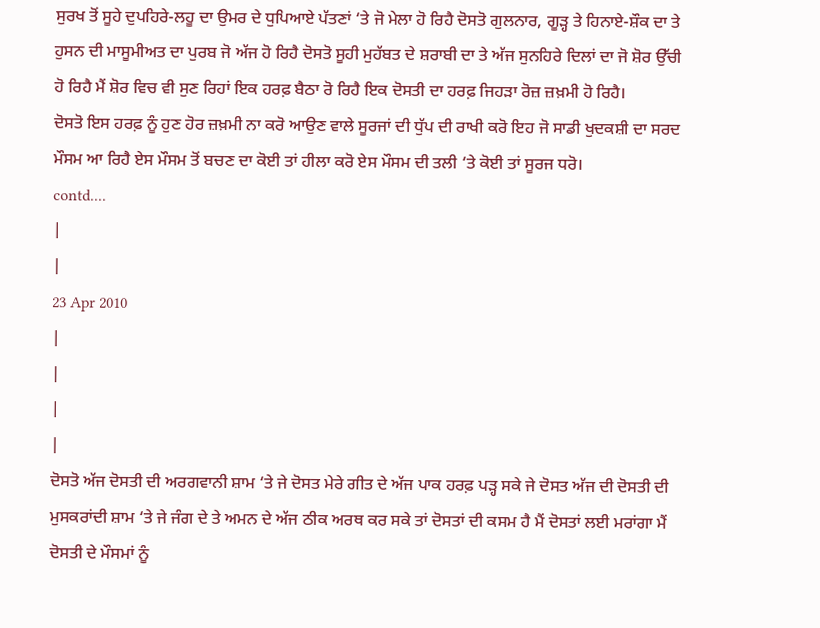ਸੁਰਖ ਤੋਂ ਸੂਹੇ ਦੁਪਹਿਰੇ-ਲਹੂ ਦਾ ਉਮਰ ਦੇ ਧੁਪਿਆਏ ਪੱਤਣਾਂ ‘ਤੇ ਜੋ ਮੇਲਾ ਹੋ ਰਿਹੈ ਦੋਸਤੋ ਗੁਲਨਾਰ, ਗੂੜ੍ਹ ਤੇ ਹਿਨਾਏ-ਸ਼ੌਕ ਦਾ ਤੇ ਹੁਸਨ ਦੀ ਮਾਸੂਮੀਅਤ ਦਾ ਪੁਰਬ ਜੋ ਅੱਜ ਹੋ ਰਿਹੈ ਦੋਸਤੋ ਸੂਹੀ ਮੁਹੱਬਤ ਦੇ ਸ਼ਰਾਬੀ ਦਾ ਤੇ ਅੱਜ ਸੁਨਹਿਰੇ ਦਿਲਾਂ ਦਾ ਜੋ ਸ਼ੋਰ ਉੱਚੀ ਹੋ ਰਿਹੈ ਮੈਂ ਸ਼ੋਰ ਵਿਚ ਵੀ ਸੁਣ ਰਿਹਾਂ ਇਕ ਹਰਫ਼ ਬੈਠਾ ਰੋ ਰਿਹੈ ਇਕ ਦੋਸਤੀ ਦਾ ਹਰਫ਼ ਜਿਹੜਾ ਰੋਜ਼ ਜ਼ਖ਼ਮੀ ਹੋ ਰਿਹੈ।
ਦੋਸਤੋ ਇਸ ਹਰਫ਼ ਨੂੰ ਹੁਣ ਹੋਰ ਜ਼ਖ਼ਮੀ ਨਾ ਕਰੋ ਆਉਣ ਵਾਲੇ ਸੂਰਜਾਂ ਦੀ ਧੁੱਪ ਦੀ ਰਾਖੀ ਕਰੋ ਇਹ ਜੋ ਸਾਡੀ ਖੁਦਕਸ਼ੀ ਦਾ ਸਰਦ ਮੌਸਮ ਆ ਰਿਹੈ ਏਸ ਮੌਸਮ ਤੋਂ ਬਚਣ ਦਾ ਕੋਈ ਤਾਂ ਹੀਲਾ ਕਰੋ ਏਸ ਮੌਸਮ ਦੀ ਤਲੀ ‘ਤੇ ਕੋਈ ਤਾਂ ਸੂਰਜ ਧਰੋ।
contd....
|
|
23 Apr 2010
|
|
|
|
ਦੋਸਤੋ ਅੱਜ ਦੋਸਤੀ ਦੀ ਅਰਗਵਾਨੀ ਸ਼ਾਮ ‘ਤੇ ਜੇ ਦੋਸਤ ਮੇਰੇ ਗੀਤ ਦੇ ਅੱਜ ਪਾਕ ਹਰਫ਼ ਪੜ੍ਹ ਸਕੇ ਜੇ ਦੋਸਤ ਅੱਜ ਦੀ ਦੋਸਤੀ ਦੀ ਮੁਸਕਰਾਂਦੀ ਸ਼ਾਮ ‘ਤੇ ਜੇ ਜੰਗ ਦੇ ਤੇ ਅਮਨ ਦੇ ਅੱਜ ਠੀਕ ਅਰਥ ਕਰ ਸਕੇ ਤਾਂ ਦੋਸਤਾਂ ਦੀ ਕਸਮ ਹੈ ਮੈਂ ਦੋਸਤਾਂ ਲਈ ਮਰਾਂਗਾ ਮੈਂ ਦੋਸਤੀ ਦੇ ਮੌਸਮਾਂ ਨੂੰ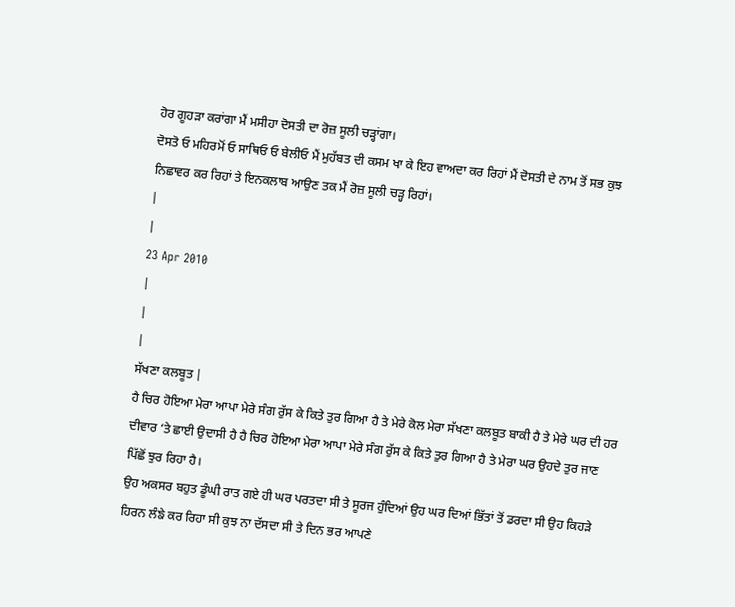ਹੋਰ ਗੂਹੜਾ ਕਰਾਂਗਾ ਮੈਂ ਮਸੀਹਾ ਦੋਸਤੀ ਦਾ ਰੋਜ਼ ਸੂਲੀ ਚੜ੍ਹਾਂਗਾ।
ਦੋਸਤੋ ਓ ਮਹਿਰਮੋਂ ਓ ਸਾਥਿਓ ਓ ਬੇਲੀਓ ਮੈਂ ਮੁਹੱਬਤ ਦੀ ਕਸਮ ਖਾ ਕੇ ਇਹ ਵਾਅਦਾ ਕਰ ਰਿਹਾਂ ਮੈਂ ਦੋਸਤੀ ਦੇ ਨਾਮ ਤੋਂ ਸਭ ਕੁਝ ਨਿਛਾਵਰ ਕਰ ਰਿਹਾਂ ਤੇ ਇਨਕਲਾਬ ਆਉਣ ਤਕ ਮੈਂ ਰੋਜ਼ ਸੂਲੀ ਚੜ੍ਹ ਰਿਹਾਂ।
|
|
23 Apr 2010
|
|
|
ਸੱਖਣਾ ਕਲਬੂਤ |
ਹੈ ਚਿਰ ਹੋਇਆ ਮੇਰਾ ਆਪਾ ਮੇਰੇ ਸੰਗ ਰੁੱਸ ਕੇ ਕਿਤੇ ਤੁਰ ਗਿਆ ਹੈ ਤੇ ਮੇਰੇ ਕੋਲ ਮੇਰਾ ਸੱਖਣਾ ਕਲਬੂਤ ਬਾਕੀ ਹੈ ਤੇ ਮੇਰੇ ਘਰ ਦੀ ਹਰ ਦੀਵਾਰ ‘ਤੇ ਛਾਈ ਉਦਾਸੀ ਹੈ ਹੈ ਚਿਰ ਹੋਇਆ ਮੇਰਾ ਆਪਾ ਮੇਰੇ ਸੰਗ ਰੁੱਸ ਕੇ ਕਿਤੇ ਤੁਰ ਗਿਆ ਹੈ ਤੇ ਮੇਰਾ ਘਰ ਉਹਦੇ ਤੁਰ ਜਾਣ ਪਿੱਛੋਂ ਝੁਰ ਰਿਹਾ ਹੈ।
ਉਹ ਅਕਸਰ ਬਹੁਤ ਡੂੰਘੀ ਰਾਤ ਗਏ ਹੀ ਘਰ ਪਰਤਦਾ ਸੀ ਤੇ ਸੂਰਜ ਹੁੰਦਿਆਂ ਉਹ ਘਰ ਦਿਆਂ ਭਿੱਤਾਂ ਤੋਂ ਡਰਦਾ ਸੀ ਉਹ ਕਿਹੜੇ ਹਿਰਨ ਲੰਙੇ ਕਰ ਰਿਹਾ ਸੀ ਕੁਝ ਨਾ ਦੱਸਦਾ ਸੀ ਤੇ ਦਿਨ ਭਰ ਆਪਣੇ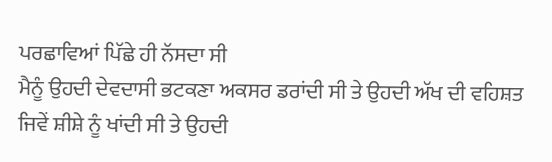ਪਰਛਾਵਿਆਂ ਪਿੱਛੇ ਹੀ ਨੱਸਦਾ ਸੀ
ਮੈਨੂੰ ਉਹਦੀ ਦੇਵਦਾਸੀ ਭਟਕਣਾ ਅਕਸਰ ਡਰਾਂਦੀ ਸੀ ਤੇ ਉਹਦੀ ਅੱਖ ਦੀ ਵਹਿਸ਼ਤ ਜਿਵੇਂ ਸ਼ੀਸ਼ੇ ਨੂੰ ਖਾਂਦੀ ਸੀ ਤੇ ਉਹਦੀ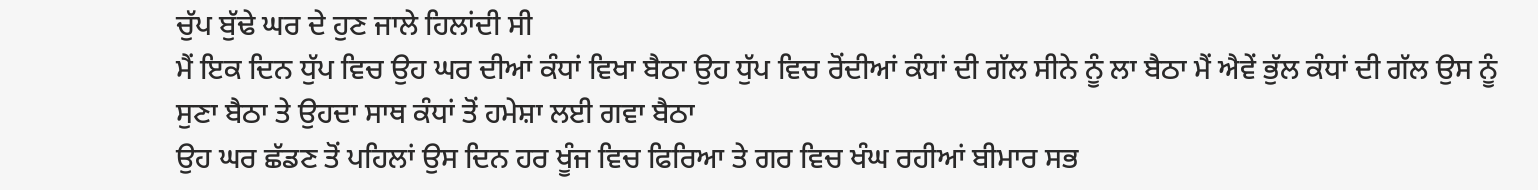ਚੁੱਪ ਬੁੱਢੇ ਘਰ ਦੇ ਹੁਣ ਜਾਲੇ ਹਿਲਾਂਦੀ ਸੀ
ਮੈਂ ਇਕ ਦਿਨ ਧੁੱਪ ਵਿਚ ਉਹ ਘਰ ਦੀਆਂ ਕੰਧਾਂ ਵਿਖਾ ਬੈਠਾ ਉਹ ਧੁੱਪ ਵਿਚ ਰੋਂਦੀਆਂ ਕੰਧਾਂ ਦੀ ਗੱਲ ਸੀਨੇ ਨੂੰ ਲਾ ਬੈਠਾ ਮੈਂ ਐਵੇਂ ਭੁੱਲ ਕੰਧਾਂ ਦੀ ਗੱਲ ਉਸ ਨੂੰ ਸੁਣਾ ਬੈਠਾ ਤੇ ਉਹਦਾ ਸਾਥ ਕੰਧਾਂ ਤੋਂ ਹਮੇਸ਼ਾ ਲਈ ਗਵਾ ਬੈਠਾ
ਉਹ ਘਰ ਛੱਡਣ ਤੋਂ ਪਹਿਲਾਂ ਉਸ ਦਿਨ ਹਰ ਖੂੰਜ ਵਿਚ ਫਿਰਿਆ ਤੇ ਗਰ ਵਿਚ ਖੰਘ ਰਹੀਆਂ ਬੀਮਾਰ ਸਭ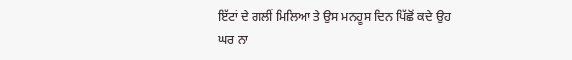ਇੱਟਾਂ ਦੇ ਗਲੀਂ ਮਿਲਿਆ ਤੇ ਉਸ ਮਨਹੂਸ ਦਿਨ ਪਿੱਛੋਂ ਕਦੇ ਉਹ ਘਰ ਨਾ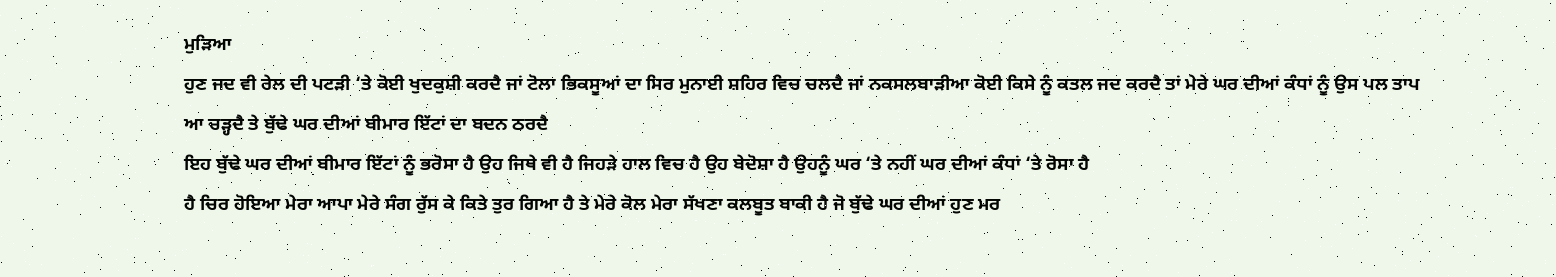ਮੁੜਿਆ
ਹੁਣ ਜਦ ਵੀ ਰੇਲ ਦੀ ਪਟੜੀ ‘ਤੇ ਕੋਈ ਖੁਦਕੁਸ਼ੀ ਕਰਦੈ ਜਾਂ ਟੋਲਾ ਭਿਕਸੂਆਂ ਦਾ ਸਿਰ ਮੁਨਾਈ ਸ਼ਹਿਰ ਵਿਚ ਚਲਦੈ ਜਾਂ ਨਕਸਲਬਾੜੀਆ ਕੋਈ ਕਿਸੇ ਨੂੰ ਕਤਲ ਜਦ ਕਰਦੈ ਤਾਂ ਮੇਰੇ ਘਰ ਦੀਆਂ ਕੰਧਾਂ ਨੂੰ ਉਸ ਪਲ ਤਾਪ ਆ ਚੜ੍ਹਦੈ ਤੇ ਬੁੱਢੇ ਘਰ ਦੀਆਂ ਬੀਮਾਰ ਇੱਟਾਂ ਦਾ ਬਦਨ ਠਰਦੈ
ਇਹ ਬੁੱਢੇ ਘਰ ਦੀਆਂ ਬੀਮਾਰ ਇੱਟਾਂ ਨੂੰ ਭਰੋਸਾ ਹੈ ਉਹ ਜਿਥੇ ਵੀ ਹੈ ਜਿਹੜੇ ਹਾਲ ਵਿਚ ਹੈ ਉਹ ਬੇਦੋਸ਼ਾ ਹੈ ਉਹਨੂੰ ਘਰ ‘ਤੇ ਨਹੀਂ ਘਰ ਦੀਆਂ ਕੰਧਾਂ ‘ਤੇ ਰੋਸਾ ਹੈ
ਹੈ ਚਿਰ ਹੋਇਆ ਮੇਰਾ ਆਪਾ ਮੇਰੇ ਸੰਗ ਰੁੱਸ ਕੇ ਕਿਤੇ ਤੁਰ ਗਿਆ ਹੈ ਤੇ ਮੇਰੇ ਕੋਲ ਮੇਰਾ ਸੱਖਣਾ ਕਲਬੂਤ ਬਾਕੀ ਹੈ ਜੋ ਬੁੱਢੇ ਘਰ ਦੀਆਂ ਹੁਣ ਮਰ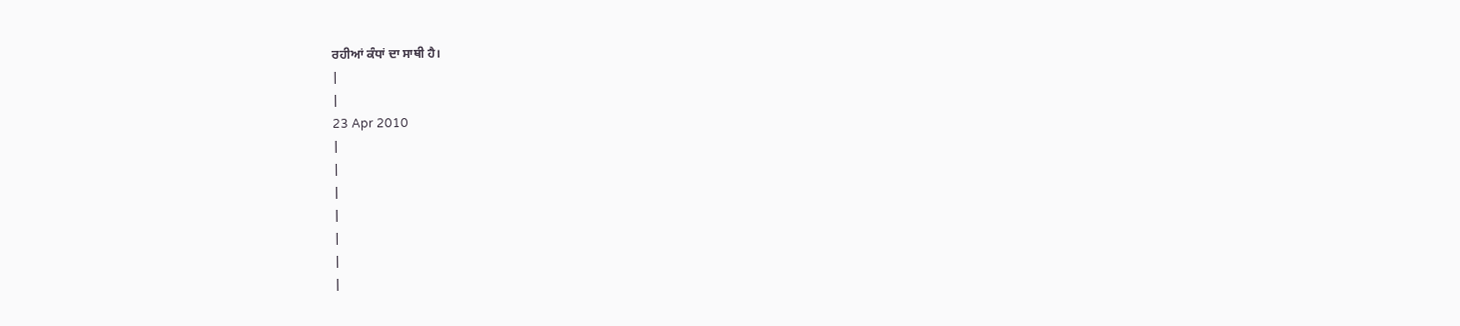ਰਹੀਆਂ ਕੰਧਾਂ ਦਾ ਸਾਥੀ ਹੈ।
|
|
23 Apr 2010
|
|
|
|
|
|
|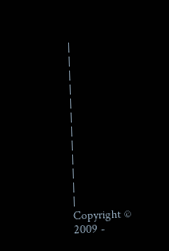|
|
|
|
|
|
|
|
|
|
|
|
Copyright © 2009 -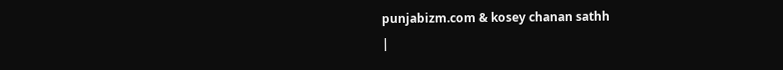punjabizm.com & kosey chanan sathh
|